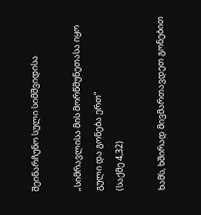შეინარჩუნო სული სიმშვიდისა

„სიმრავლისა მის მორწმუნეთასა იყო გული და გონება ერთ“
(საქმე 4,32)

ხამს, ხშირად მივმართავდეთ გონებით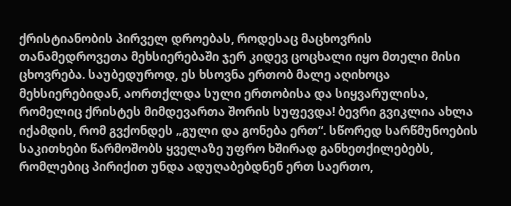ქრისტიანობის პირველ დროებას, როდესაც მაცხოვრის თანამედროვეთა მეხსიერებაში ჯერ კიდევ ცოცხალი იყო მთელი მისი ცხოვრება. საუბედუროდ, ეს ხსოვნა ერთობ მალე აღიხოცა მეხსიერებიდან, აორთქლდა სული ერთობისა და სიყვარულისა, რომელიც ქრისტეს მიმდევართა შორის სუფევდა! ბევრი გვიკლია ახლა იქამდის, რომ გვქონდეს „გული და გონება ერთ“. სწორედ სარწმუნოების საკითხები წარმოშობს ყველაზე უფრო ხშირად განხეთქილებებს, რომლებიც პირიქით უნდა ადუღაბებდნენ ერთ საერთო,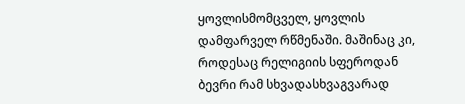ყოვლისმომცველ, ყოვლის დამფარველ რწმენაში. მაშინაც კი, როდესაც რელიგიის სფეროდან ბევრი რამ სხვადასხვაგვარად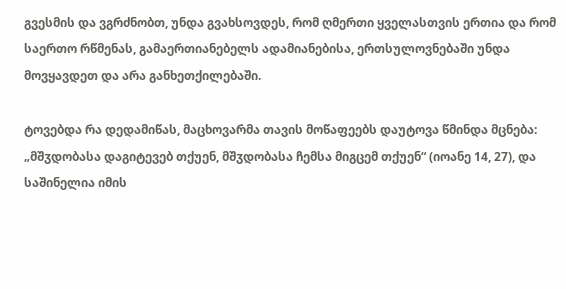გვესმის და ვგრძნობთ, უნდა გვახსოვდეს, რომ ღმერთი ყველასთვის ერთია და რომ საერთო რწმენას, გამაერთიანებელს ადამიანებისა, ერთსულოვნებაში უნდა მოვყავდეთ და არა განხეთქილებაში.

ტოვებდა რა დედამიწას, მაცხოვარმა თავის მოწაფეებს დაუტოვა წმინდა მცნება: „მშჳდობასა დაგიტევებ თქუენ, მშჳდობასა ჩემსა მიგცემ თქუენ“ (იოანე 14, 27), და საშინელია იმის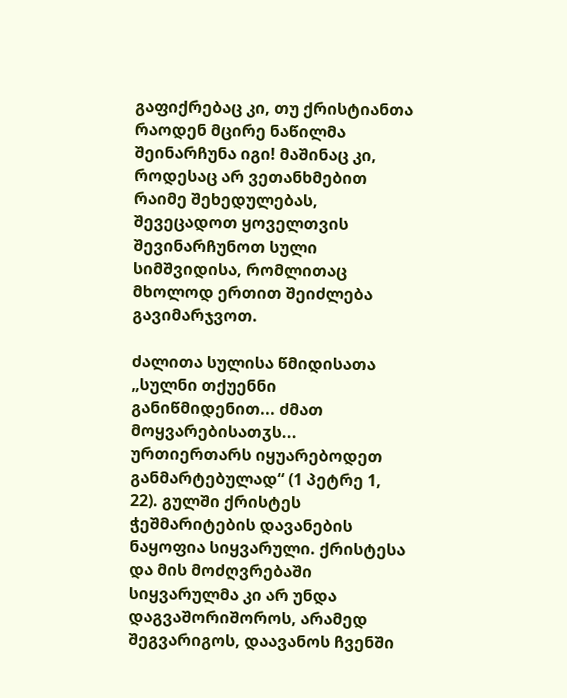გაფიქრებაც კი, თუ ქრისტიანთა რაოდენ მცირე ნაწილმა შეინარჩუნა იგი! მაშინაც კი, როდესაც არ ვეთანხმებით რაიმე შეხედულებას, შევეცადოთ ყოველთვის შევინარჩუნოთ სული სიმშვიდისა, რომლითაც მხოლოდ ერთით შეიძლება გავიმარჯვოთ.

ძალითა სულისა წმიდისათა „სულნი თქუენნი განიწმიდენით... ძმათ მოყვარებისათჳს... ურთიერთარს იყუარებოდეთ განმარტებულად“ (1 პეტრე 1, 22). გულში ქრისტეს ჭეშმარიტების დავანების ნაყოფია სიყვარული. ქრისტესა და მის მოძღვრებაში სიყვარულმა კი არ უნდა დაგვაშორიშოროს, არამედ შეგვარიგოს, დაავანოს ჩვენში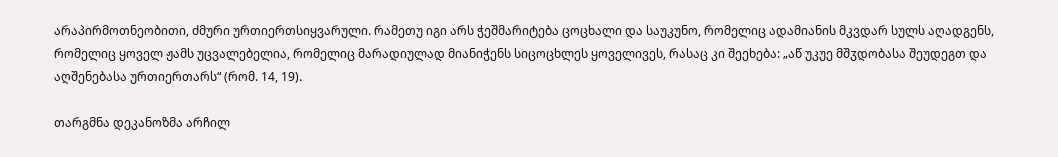არაპირმოთნეობითი, ძმური ურთიერთსიყვარული. რამეთუ იგი არს ჭეშმარიტება ცოცხალი და საუკუნო, რომელიც ადამიანის მკვდარ სულს აღადგენს, რომელიც ყოველ ჟამს უცვალებელია, რომელიც მარადიულად მიანიჭენს სიცოცხლეს ყოველივეს, რასაც კი შეეხება: „აწ უკუე მშჳდობასა შეუდეგთ და აღშენებასა ურთიერთარს“ (რომ. 14, 19).

თარგმნა დეკანოზმა არჩილ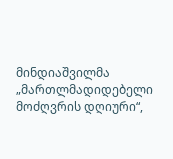მინდიაშვილმა
„მართლმადიდებელი მოძღვრის დღიური“,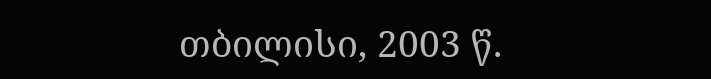თბილისი, 2003 წ.